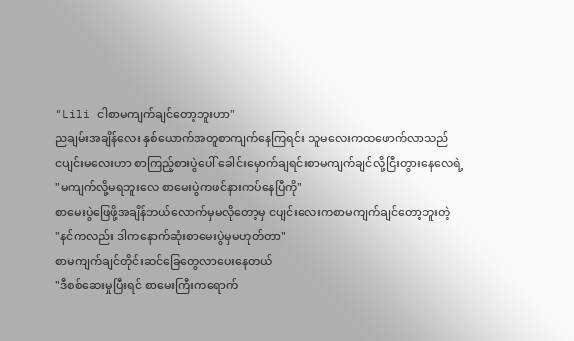"Lili ငါစာမကျက်ချင်တော့ဘူးဟာ"
ညချမ်းအချိန်လေး နှစ်ယောက်အတူစာကျက်နေကြရင်း သူမလေးကထဖောက်လာသည်
ငပျင်းမလေးဟာ စာကြည့်စားပွဲပေါ် ခေါင်းမှောက်ချရင်းစာမကျက်ချင်လို့ငြီးတွားနေလေရဲ့
"မကျက်လို့မရဘူးလေ စာမေးပွဲကဖင်နားကပ်နေပြီကို"
စာမေးပွဲဖြေဖို့အချိန်ဘယ်လောက်မှမလိုတော့မှ ငပျင်းလေးကစာမကျက်ချင်တော့ဘူးတဲ့
"နင်ကလည်း ဒါကနောက်ဆုံးစာမေးပွဲမှမဟုတ်တာ"
စာမကျက်ချင်တိုင်းဆင်ခြေတွေလာပေးနေတယ်
"ဒီစစ်ဆေးမှုပြီးရင် စာမေးကြီးကရောက်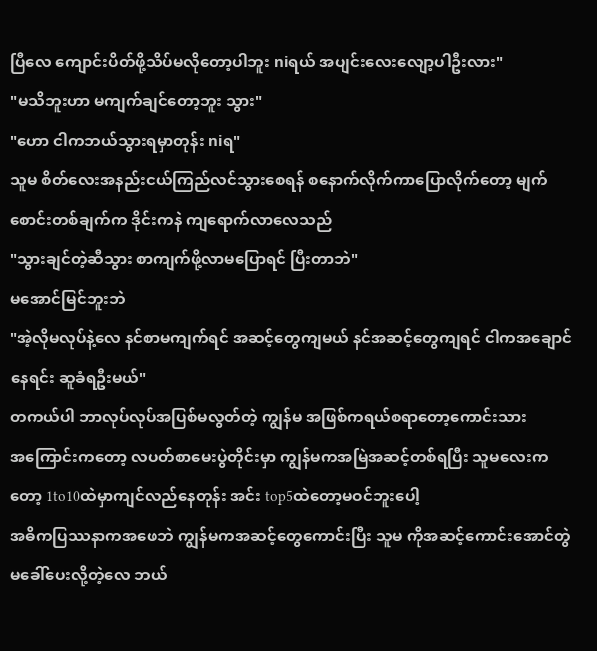ပြီလေ ကျောင်းပိတ်ဖို့သိပ်မလိုတော့ပါဘူး niရယ် အပျင်းလေးလျော့ပါဦးလား"
"မသိဘူးဟာ မကျက်ချင်တော့ဘူး သွား"
"ဟော ငါကဘယ်သွားရမှာတုန်း niရ"
သူမ စိတ်လေးအနည်းငယ်ကြည်လင်သွားစေရန် စနောက်လိုက်ကာပြောလိုက်တော့ မျက်စောင်းတစ်ချက်က ဒိုင်းကနဲ ကျရောက်လာလေသည်
"သွားချင်တဲ့ဆီသွား စာကျက်ဖို့လာမပြောရင် ပြီးတာဘဲ"
မအောင်မြင်ဘူးဘဲ
"အဲ့လိုမလုပ်နဲ့လေ နင်စာမကျက်ရင် အဆင့်တွေကျမယ် နင်အဆင့်တွေကျရင် ငါကအချောင်နေရင်း ဆူခံရဦးမယ်"
တကယ်ပါ ဘာလုပ်လုပ်အပြစ်မလွတ်တဲ့ ကျွန်မ အဖြစ်ကရယ်စရာတော့ကောင်းသား
အကြောင်းကတော့ လပတ်စာမေးပွဲတိုင်းမှာ ကျွန်မကအမြဲအဆင့်တစ်ရပြီး သူမလေးကတော့ 1to10ထဲမှာကျင်လည်နေတုန်း အင်း top5ထဲတော့မဝင်ဘူးပေါ့
အဓိကပြဿနာကအဖေဘဲ ကျွန်မကအဆင့်တွေကောင်းပြီး သူမ ကိုအဆင့်ကောင်းအောင်တွဲမခေါ်ပေးလို့တဲ့လေ ဘယ်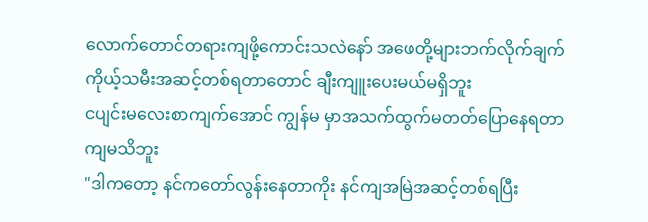လောက်တောင်တရားကျဖို့ကောင်းသလဲနော် အဖေတို့များဘက်လိုက်ချက် ကိုယ့်သမီးအဆင့်တစ်ရတာတောင် ချီးကျူးပေးမယ်မရှိဘူး
ငပျင်းမလေးစာကျက်အောင် ကျွန်မ မှာအသက်ထွက်မတတ်ပြောနေရတာကျမသိဘူး
"ဒါကတော့ နင်ကတော်လွန်းနေတာကိုး နင်ကျအမြဲအဆင့်တစ်ရပြီး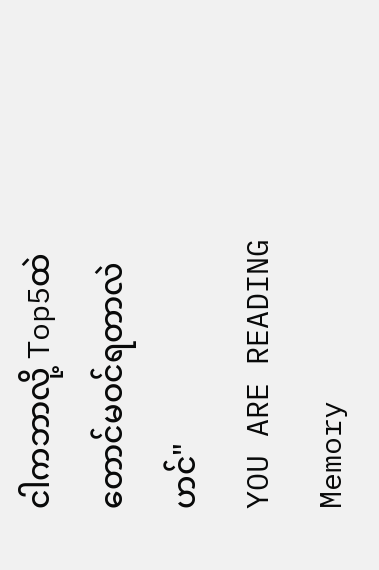ငါကဘာလို့ Top5ထဲတောင်မဝင်ရတာလဲဟင်"
YOU ARE READING
Memory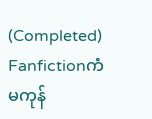(Completed)
Fanfictionကံမကုန်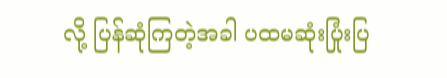လို့ ပြန်ဆုံကြတဲ့အခါ ပထမဆုံးပြုံးပြ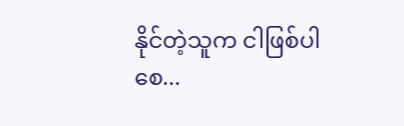နိုင်တဲ့သူက ငါဖြစ်ပါစေ...